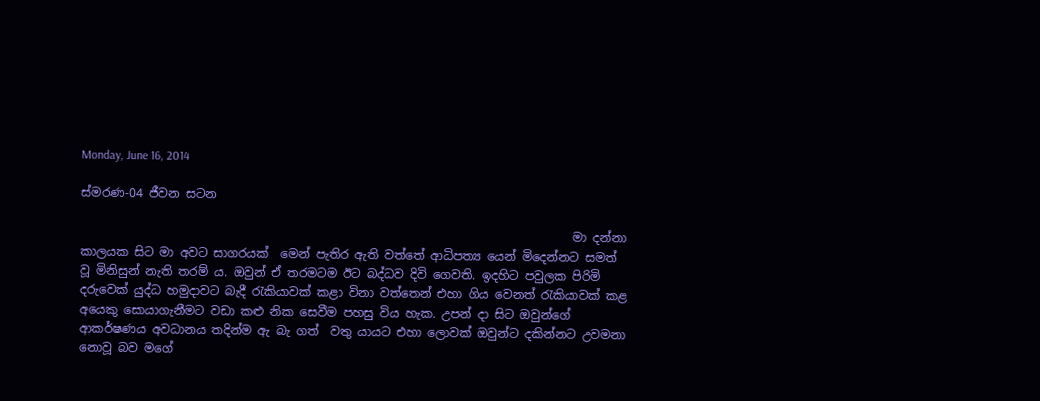Monday, June 16, 2014

ස්මරණ-04 ජීවන සටන

                                                                                  මා දන්නා කාලයක සිට මා අවට සාගරයක්  මෙන් පැතිර ඇති වත්තේ ආධිපත්‍ය යෙන් මිදෙන්නට සමත් වූ මිනිසුන් නැති තරම් ය. ඔවුන් ඒ තරමටම ඊට බද්ධව දිවි ගෙවති. ඉදහිට පවුලක පිරිමි දරුවෙක් යුද්ධ හමුදාවට බැදී රැකියාවක් කළා විනා වත්තෙන් එහා ගිය වෙනත් රැකියාවක් කළ අයෙකු සොයාගැනීමට වඩා කළු නික සෙවීම පහසු විය හැක. උපන් දා සිට ඔවුන්ගේ ආකර්ෂණය අවධානය තදින්ම ඇ බැ ගත්  වතු යායට එහා ලොවක් ඔවුන්ට දකින්නට උවමනා නොවූ බව මගේ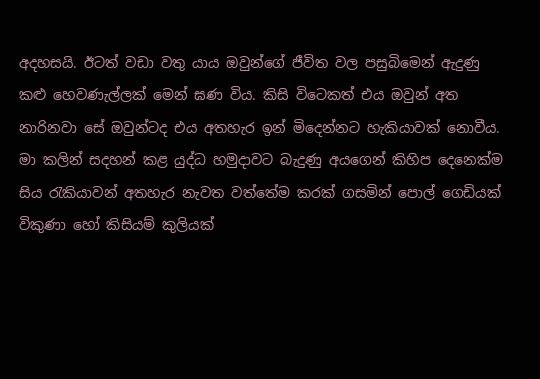අදහසයි. ඊටත් වඩා වතු යාය ඔවුන්ගේ ජීවිත වල පසුබිමෙන් ඇදුණු කළු හෙවණැල්ලක් මෙන් ඝණ විය. කිසි විටෙකත් එය ඔවුන් අත නාරිනවා සේ ඔවුන්ටද එය අතහැර ඉන් මිදෙන්නට හැකියාවක් නොවීය.
මා කලින් සදහන් කළ යුද්ධ හමුදාවට බැදුණු අයගෙන් කිහිප දෙනෙක්ම සිය රැකියාවන් අතහැර නැවත වත්තේම කරක් ගසමින් පොල් ගෙඩියක් විකුණා හෝ කිසියම් කුලියක්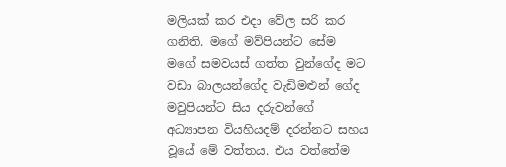මලියක් කර එදා වේල සරි කර ගනිති. මගේ මව්පියන්ට සේම මගේ සමවයස් ගත්ත වුන්ගේද මට වඩා බාලයන්ගේද වැඩිමළුන් ගේද මවුපියන්ට සිය දරුවන්ගේ අධ්‍යාපන වියහියදම් දරන්නට සහය වූයේ මේ වත්තය. එය වත්තේම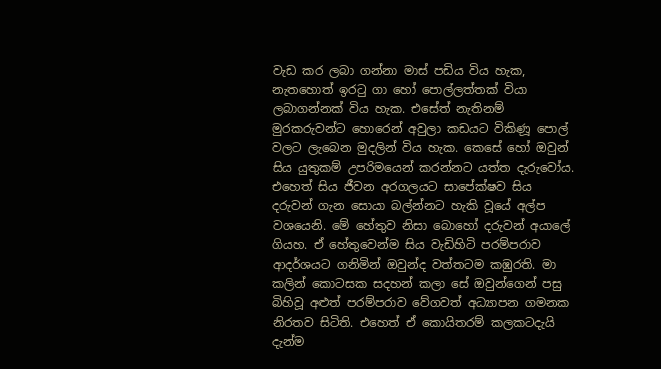වැඩ කර ලබා ගන්නා මාස් පඩිය විය හැක, නැතහොත් ඉරටු ගා හෝ පොල්ලත්තක් වියා ලබාගන්නක් විය හැක. එසේත් නැතිනම් මුරකරුවන්ට හොරෙන් අවුලා කඩයට විකිණූ පොල් වලට ලැබෙන මුදලින් විය හැක. කෙසේ හෝ ඔවුන් සිය යුතුකම් උපරිමයෙන් කරන්නට යත්ත දැරුවෝය. එහෙත් සිය ජීවන අරගලයට සාපේක්ෂව සිය දරුවන් ගැන සොයා බල්න්නට හැකි වූයේ අල්ප වශයෙනි. මේ හේතුව නිසා බොහෝ දරුවන් අයාලේ ගියහ. ඒ හේතුවෙන්ම සිය වැඩිහිටි පරම්පරාව ආදර්ශයට ගනිමින් ඔවුන්ද වත්තටම කඹුරති. මා කලින් කොටසක සදහන් කලා සේ ඔවුන්ගෙන් පසු බිහිවූ අළුත් පරම්පරාව වේගවත් අධ්‍යාපන ගමනක නිරතව සිටිති. එහෙත් ඒ කොයිතරම් කලකටදැයි දැන්ම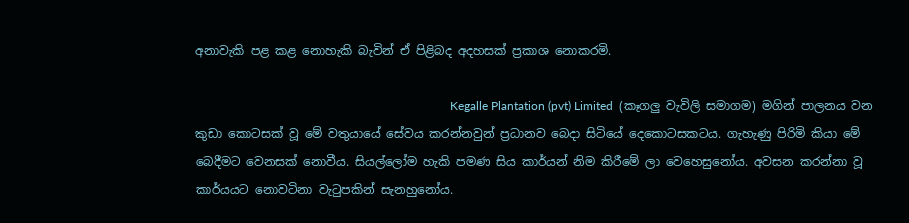අනාවැකි පළ කළ නොහැකි බැවින් ඒ පිළිබද අදහසක් ප්‍රකාශ නොකරමි.

                                                                                     Kegalle Plantation (pvt) Limited  (කෑගලු වැවිලි සමාගම) මගින් පාලනය වන කුඩා කොටසක් වූ මේ වතුයායේ සේවය කරන්නවුන් ප්‍රධානව බෙදා සිටියේ දෙකොටසකටය. ගැහැණු පිරිමි කියා මේ බෙදීමට වෙනසක් නොවීය. සියල්ලෝම හැකි පමණ සිය කාර්යන් නිම කිරීමේ ලා වෙහෙසුනෝය. අවසන කරන්නා වූ කාර්යයට නොවටිනා වැටුපකින් සැනහුනෝය.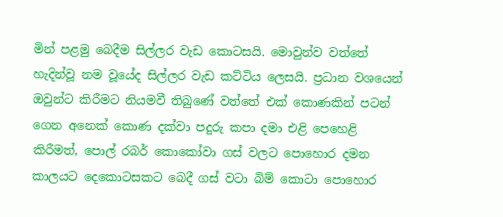මින් පළමු බෙදීම සිල්ලර වැඩ කොටසයි. මොවුන්ව වත්තේ හැදින්වූ නම වූයේද සිල්ලර වැඩ කට්ටිය ලෙසයි. ප්‍රධාන වශයෙන් ඔවුන්ට කිරීමට නියමවී තිබුණේ වත්තේ එක් කොණකින් පටන් ගෙන අනෙක් කොණ දක්වා පදුරු කපා දමා එළි පෙහෙළි කිරීමත්, පොල් රබර් කොකෝවා ගස් වලට පොහොර දමන කාලයට දෙකොටසකට බෙදී ගස් වටා බිම් කොටා පොහොර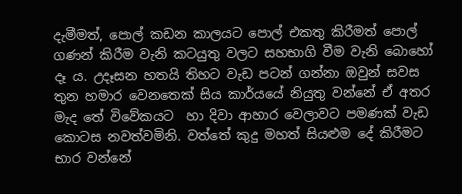දැමීමත්, පොල් කඩන කාලයට පොල් එකතු කිරීමත් පොල් ගණන් කිරීම වැනි කටයුතු වලට සහභාගි වීම වැනි බොහෝ දෑ ය. උදෑසන හතයි තිහට වැඩ පටන් ගන්නා ඔවුන් සවස තුන හමාර වෙනතෙක් සිය කාර්යයේ නියුතු වන්නේ ඒ අතර මැද තේ විවේකයට  හා දිවා ආහාර වෙලාවට පමණක් වැඩ කොටස නවත්වමිනි. වත්තේ කුදු මහත් සියළුම දේ කිරීමට භාර වන්නේ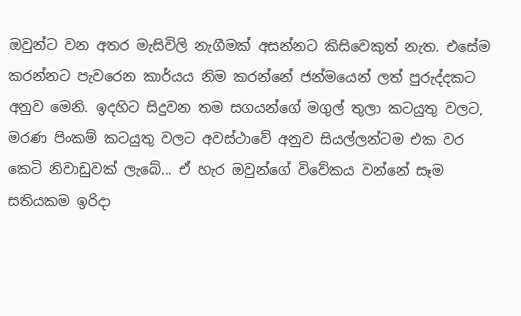ඔවුන්ට වන අතර මැසිවිලි නැගීමක් අසන්නට කිසිවෙකුත් නැත. එසේම කරන්නට පැවරෙන කාර්යය නිම කරන්නේ ජන්මයෙන් ලත් පුරුද්දකට අනුව මෙනි. ඉදහිට සිදුවන තම සගයන්ගේ මගුල් තුලා කටයුතු වලට, මරණ පිංකම් කටයුතු වලට අවස්ථාවේ අනුව සියල්ලන්ටම එක වර කෙටි නිවාඩුවක් ලැබේ... ඒ හැර ඔවුන්ගේ විවේකය වන්නේ සෑම සතියකම ඉරිදා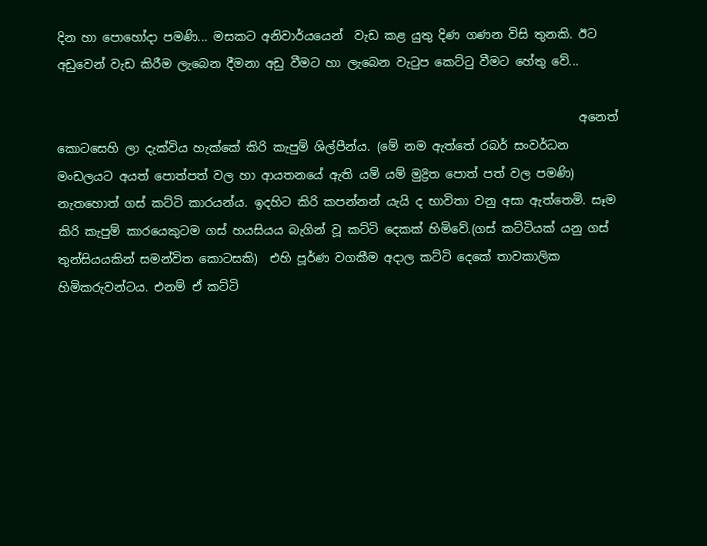දින හා පොහෝදා පමණි... මසකට අනිවාර්යයෙන්  වැඩ කළ යුතු දිණ ගණන විසි තුනකි. ඊට අඩුවෙන් වැඩ කිරීම ලැබෙන දීමනා අඩු වීමට හා ලැබෙන වැටුප කෙට්ටු වීමට හේතු වේ...

                                                                                       අනෙත් කොටසෙහි ලා දැක්විය හැක්කේ කිරි කැපුම් ශිල්පීන්ය. (මේ නම ඇත්තේ රබර් සංවර්ධන මංඩලයට අයත් පොත්පත් වල හා ආයතනයේ ඇති යම් යම් මුද්‍රිත පොත් පත් වල පමණි) නැතහොත් ගස් කට්ටි කාරයන්ය. ඉදහිට කිරි කපන්නන් යැයි ද භාවිතා වනු අසා ඇත්තෙමි. සෑම කිරි කැපුම් කාරයෙකුටම ගස් හයසියය බැගින් වූ කට්ටි දෙකක් හිමිවේ.(ගස් කට්ටියක් යනු ගස් තුන්සියයකින් සමන්විත කොටසකි)  එහි පූර්ණ වගකීම අදාල කට්ටි දෙකේ තාවකාලික හිමිකරුවන්ටය. එනම් ඒ කට්ටි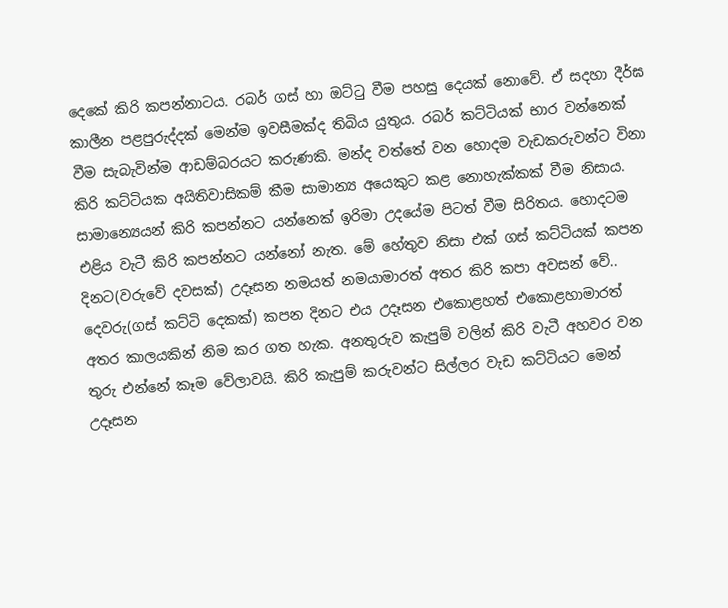දෙකේ කිරි කපන්නාටය. රබර් ගස් හා ඔට්ටු වීම පහසු දෙයක් නොවේ. ඒ සදහා දීර්ඝ කාලීන පළපුරුද්දක් මෙන්ම ඉවසීමක්ද තිබිය යුතුය. රබර් කට්ටියක් භාර වන්නෙක් වීම සැබැවින්ම ආඩම්බරයට කරුණකි. මන්ද වත්තේ වන හොදම වැඩකරුවන්ට විනා කිරි කට්ටියක අයිතිවාසිකම් කීම සාමාන්‍ය අයෙකුට කළ නොහැක්කක් වීම නිසාය. සාමාන්‍යෙයන් කිරි කපන්නට යන්නෙක් ඉරිමා උදයේම පිටත් වීම සිරිතය. හොදටම එළිය වැටී කිරි කපන්නට යන්නෝ නැත. මේ හේතුව නිසා එක් ගස් කට්ටියක් කපන දිනට(වරුවේ දවසක්) උදෑසන නමයත් නමයාමාරත් අතර කිරි කපා අවසන් වේ.. දෙවරු(ගස් කට්ටි දෙකක්) කපන දිනට එය උදෑසන එකොළහත් එකොළහාමාරත් අතර කාලයකින් නිම කර ගත හැක. අනතුරුව කැපුම් වලින් කිරි වැටී අහවර වන තුරු එන්නේ කෑම වේලාවයි. කිරි කැපුම් කරුවන්ට සිල්ලර වැඩ කට්ටියට මෙන් උදෑසන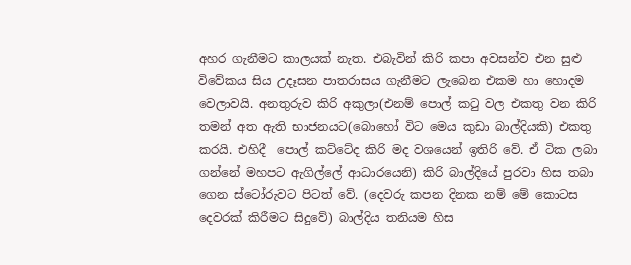අහර ගැනීමට කාලයක් නැත. එබැවින් කිරි කපා අවසන්ව එන සුළු විවේකය සිය උදෑසන පාතරාසය ගැනීමට ලැබෙන එකම හා හොදම වෙලාවයි. අනතුරුව කිරි අකුලා(එනම් පොල් කටු වල එකතු වන කිරි තමන් අත ඇති භාජනයට(බොහෝ විට මෙය කුඩා බාල්දියකි) එකතු කරයි. එහිදී  පොල් කට්ටේද කිරි මද වශයෙන් ඉතිරි වේ. ඒ ටික ලබා ගන්නේ මහපට ඇගිල්ලේ ආධාරයෙනි) කිරි බාල්දියේ පුරවා හිස තබා ගෙන ස්ටෝරුවට පිටත් වේ. (දෙවරු කපන දිනක නම් මේ කොටස දෙවරක් කිරීමට සිදුවේ) බාල්දිය තනියම හිස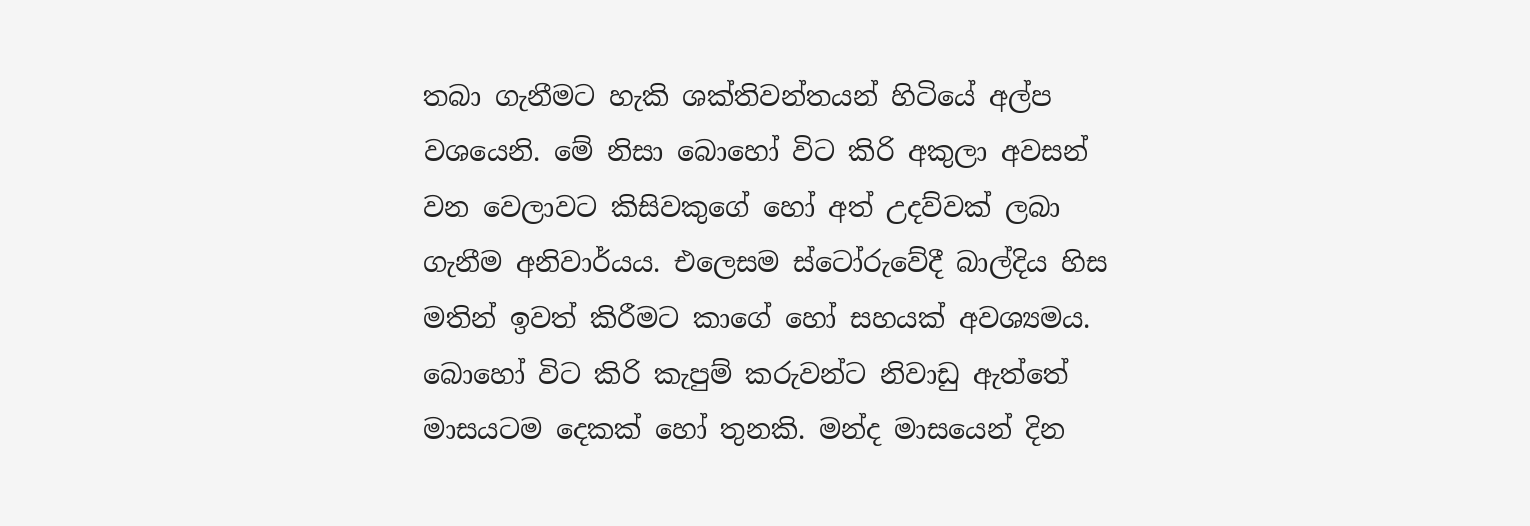තබා ගැනීමට හැකි ශක්තිවන්තයන් හිටියේ අල්ප වශයෙනි. මේ නිසා බොහෝ විට කිරි අකුලා අවසන් වන වෙලාවට කිසිවකුගේ හෝ අත් උදව්වක් ලබා ගැනීම අනිවාර්යය. එලෙසම ස්ටෝරුවේදී බාල්දිය හිස මතින් ඉවත් කිරීමට කාගේ හෝ සහයක් අවශ්‍යමය. බොහෝ විට කිරි කැපුම් කරුවන්ට නිවාඩු ඇත්තේ මාසයටම දෙකක් හෝ තුනකි. මන්ද මාසයෙන් දින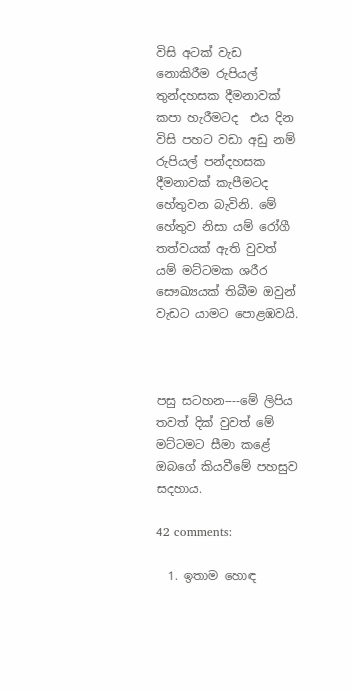විසි අටක් වැඩ නොකිරීම රුපියල් තුන්දහසක දීමනාවක් කපා හැරීමටද  එය දින විසි පහට වඩා අඩු නම් රුපියල් පන්දහසක දීමනාවක් කැපීමටද හේතුවන බැවිනි. මේ හේතුව නිසා යම් රෝගී තත්වයක් ඇති වුවත්‍ යම් මට්ටමක ශරීර සෞඛ්‍යයක් තිබීම ඔවුන් වැඩට යාමට පොළඹවයි.



පසු සටහන----මේ ලිපිය තවත් දික් වුවත් මේ මට්ටමට සීමා කළේ ඔබගේ කියවීමේ පහසුව සදහාය.

42 comments:

  1. ඉතාම හොඳ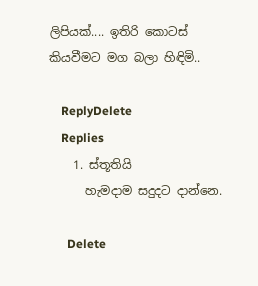ලිපියක්.... ඉතිරි කොටස් කියවීමට මග බලා හිඳිමි..

    ReplyDelete
    Replies
    1. ස්තූතියි
      හැමදාම සදුදට දාන්නෙ.

      Delete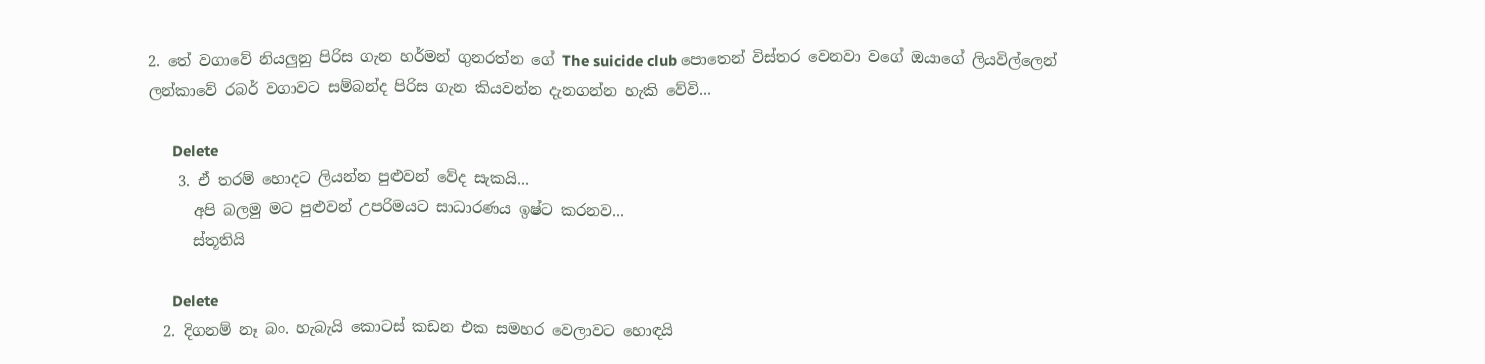2. තේ වගාවේ නියලුනු පිරිස ගැන හර්මන් ගුනරත්න ගේ The suicide club පොතෙන් විස්තර වෙනවා වගේ ඔයාගේ ලියවිල්ලෙන් ලන්කාවේ රබර් වගාවට සම්බන්ද පිරිස ගැන කියවන්න දැනගන්න හැකි වේවි...

      Delete
    3. ඒ තරම් හොදට ලියන්න පුළුවන් වේද සැකයි...
      අපි බලමු මට පුළුවන් උපරිමයට සාධාරණය ඉෂ්ට කරනව...
      ස්තූතියි

      Delete
  2. දිගනම් නෑ බං. හැබැයි කොටස් කඩන එක සමහර වෙලාවට හොඳයි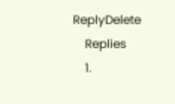ReplyDelete
    Replies
    1.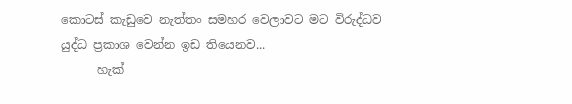කොටස් කැඩුවෙ නැත්තං සමහර වෙලාවට මට විරුද්ධව යුද්ධ ප්‍රකාශ වෙන්න ඉඩ තියෙනව...
      හැක්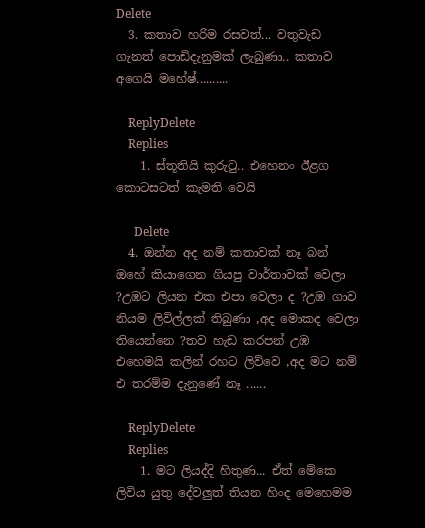Delete
  3. කතාව හරිම රසවත්... වතුවැඩ ගැනත් පොඩිදැනුමක් ලැබුණා.. කතාව අගෙයි මහේෂ්..........

    ReplyDelete
    Replies
    1. ස්තූතියි කුරුටු.. එහෙනං ඊළග කොටසටත් කැමති වෙයි

      Delete
  4. ඔන්න අද නම් කතාවක් නෑ බන් ඔහේ කියාගෙන ගියපු වාර්තාවක් වෙලා ?උඹට ලියන එක එපා වෙලා ද ?උඹ ගාව නියම ලිවිල්ලක් තිබුණා ,අද මොකද වෙලා තියෙන්නෙ ?තව හැඩ කරපන් උඹ එහෙමයි කලින් රහට ලිව්වෙ ,අද මට නම් එ තරම්ම දැනුණේ නෑ ......

    ReplyDelete
    Replies
    1. මට ලියද්දි හිතුණ... ඒත් මේකෙ ලිවිය යුතු දේවලුත් තියන හිංද මෙහෙමම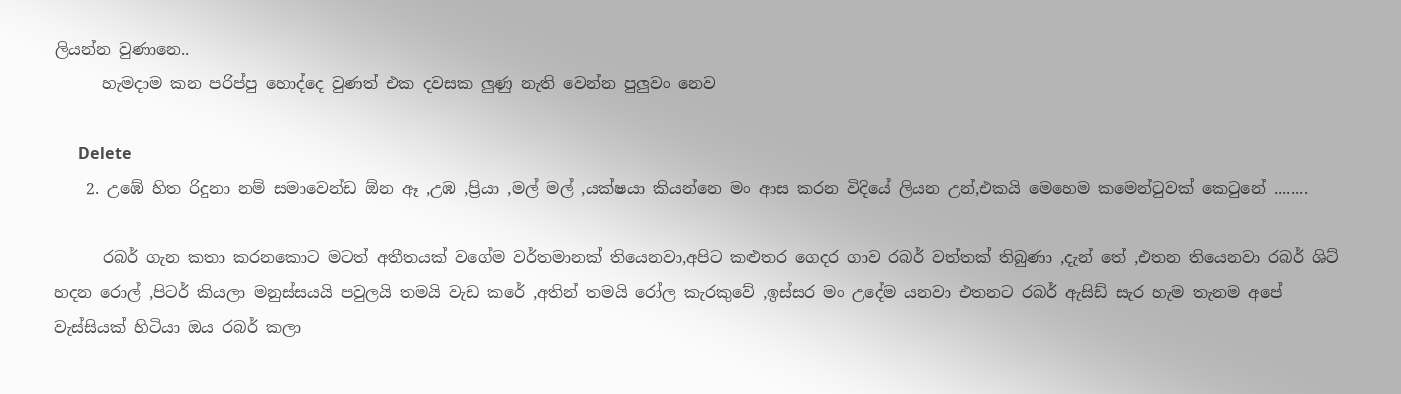ලියන්න වුණානෙ..
      හැමදාම කන පරිප්පු හොද්දෙ වුණත් එක දවසක ලුණු නැති වෙන්න පුලුවං නෙව

      Delete
    2. උඹේ හිත රිදුනා නම් සමාවෙන්ඩ ඕන ඈ ,උඹ ,ප්‍රියා ,මල් මල් ,යක්ෂයා කියන්නෙ මං ආස කරන විදියේ ලියන උන්,එකයි මෙහෙම කමෙන්ටුවක් කෙටුනේ ........

      රබර් ගැන කතා කරනකොට මටත් අතීතයක් වගේම වර්තමානක් තියෙනවා,අපිට කළුතර ගෙදර ගාව රබර් වත්තක් තිබුණා ,දැන් තේ ,එතන තියෙනවා රබර් ශිට් හදන රොල් ,පිටර් කියලා මනුස්සයයි පවුලයි තමයි වැඩ කරේ ,අතින් තමයි රෝල කැරකුවේ ,ඉස්සර මං උදේම යනවා එතනට රබර් ඇසිඩ් සැර හැම තැනම අපේ වැස්සියක් හිටියා ඔය රබර් කලා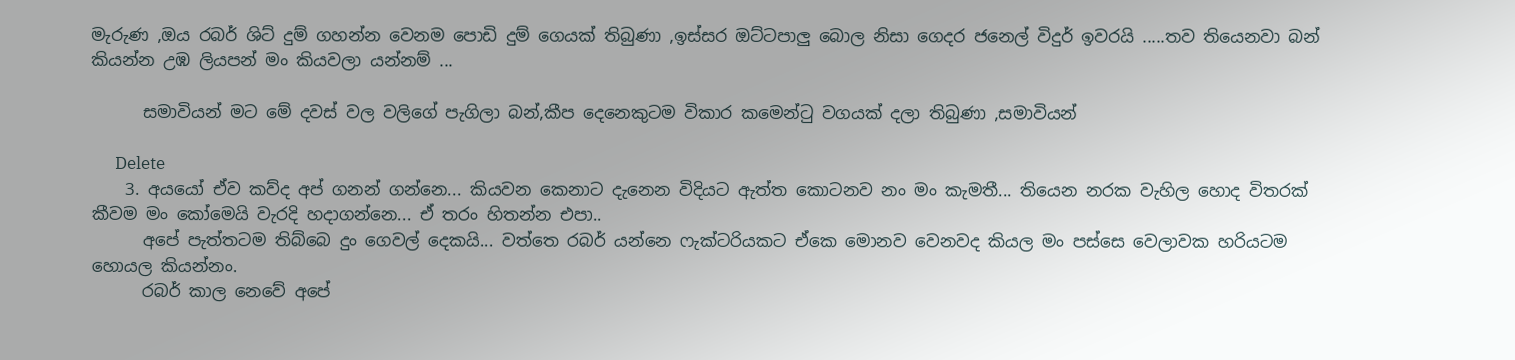මැරුණ ,ඔය රබර් ශිට් දුම් ගහන්න වෙනම පොඩි දුම් ගෙයක් තිබුණා ,ඉස්සර ඔට්ටපාලු බොල නිසා ගෙදර ජනෙල් විදුර් ඉවරයි .....තව තියෙනවා බන් කියන්න උඹ ලියපන් මං කියවලා යන්නම් ...

      සමාවියන් මට මේ දවස් වල වලිගේ පැගිලා බන්,කීප දෙනෙකුටම විකාර කමෙන්ටු වගයක් දලා තිබුණා ,සමාවියන්

      Delete
    3. අයයෝ ඒව කව්ද අප් ගනන් ගන්නෙ... කියවන කෙනාට දැනෙන විදියට ඇත්ත කොටනව නං මං කැමතී... තියෙන නරක වැහිල හොද විතරක් කීවම මං කෝමෙයි වැරදි හදාගන්නෙ... ඒ තරං හිතන්න එපා..
      අපේ පැත්තටම තිබ්බෙ දුං ගෙවල් දෙකයි... වත්තෙ රබර් යන්නෙ ෆැක්ටරියකට ඒකෙ මොනව වෙනවද කියල මං පස්සෙ වෙලාවක හරියටම හොයල කියන්නං.
      රබර් කාල නෙවේ අපේ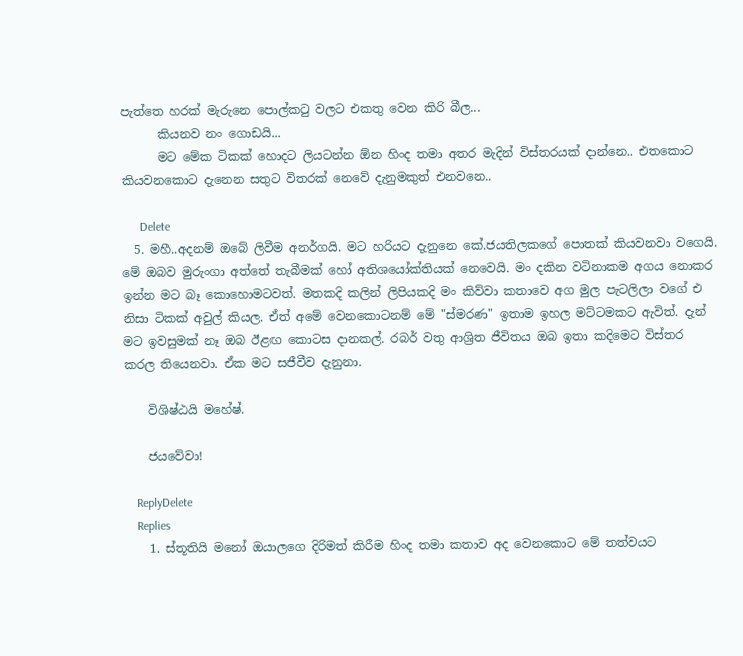පැත්තෙ හරක් මැරුනෙ පොල්කටු වලට එකතු වෙන කිරි බීල...
      කියනව නං ගොඩයි...
      මට මේක ටිකක් හොදට ලියටන්න ඕන හිංද තමා අතර මැදින් විස්තරයක් දාන්නෙ.. එතකොට කියවනකොට දැනෙන සතුට විතරක් නෙවේ දැනුමකුත් එනවනෙ..

      Delete
  5. මහී..අදනම් ඔබේ ලිවීම අනර්ගයි. මට හරියට දැනුනෙ කේ.ජයතිලකගේ පොතක් කියවනවා වගෙයි. මේ ඔබව මුරුංගා අත්තේ තැබීමක් හෝ අතිශයෝක්තියක් නෙවෙයි. මං දකින වටිනාකම අගය නොකර ඉන්න මට බෑ කොහොමටවත්. මතකදි කලින් ලිපියකදි මං කිව්වා කතාවෙ අග මුල පැටලිලා වගේ එ නිසා ටිකක් අවුල් කියල. ඒත් අමේ වෙනකොටනම් මේ "ස්මරණ" ඉතාම ඉහල මට්ටමකට ඇවිත්. දැන් මට ඉවසුමක් නෑ ඔබ ඊළඟ කොටස දානකල්. රබර් වතු ආශ්‍රිත ජීවිතය ඔබ ඉතා කදිමෙට විස්තර කරල තියෙනවා. ඒක මට සජීවීව දැනුනා.

    විශිෂ්ඨයි මහේෂ්.

    ජයවේවා!

    ReplyDelete
    Replies
    1. ස්තූතියි මනෝ ඔයාලගෙ දිරිමත් කිරීම හිංද තමා කතාව අද වෙනකොට මේ තත්වයට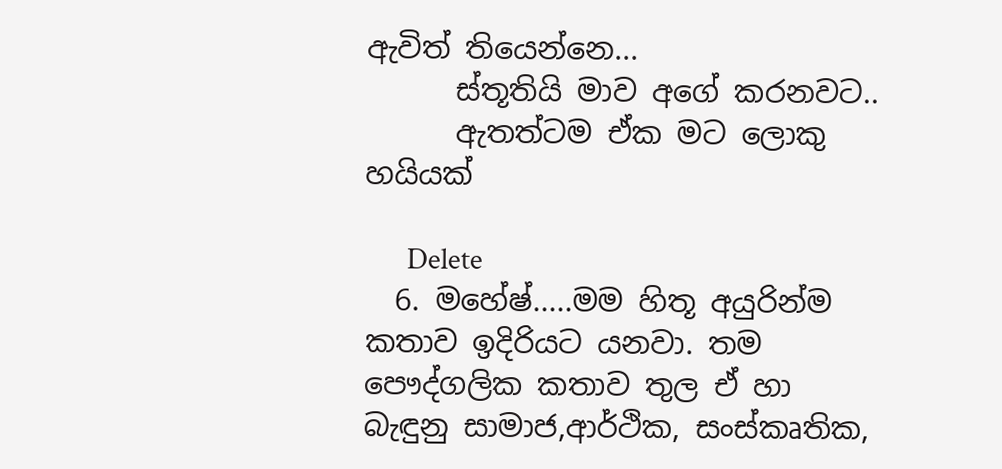ඇවිත් තියෙන්නෙ...
      ස්තූතියි මාව අගේ කරනවට..
      ඇතත්ටම ඒක මට ලොකු හයියක්

      Delete
  6. මහේෂ්.....මම හිතූ අයුරින්ම කතාව ඉදිරියට යනවා. තම පෞද්ගලික කතාව තුල ඒ හා බැඳුනු සාමාජ,ආර්ථික, සංස්කෘතික,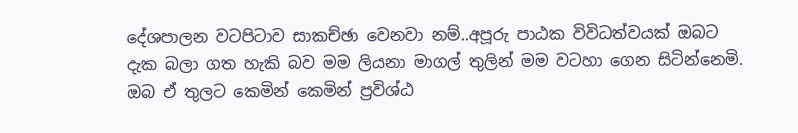දේශපාලන වටපිටාව සාකච්ඡා වෙනවා නම්..අපූරු පාඨක විවිධත්වයක් ඔබට දැක බලා ගත හැකි බව මම ලියනා මාගල් තුලින් මම වටහා ගෙන සිටින්නෙමි. ඔබ ඒ තුලට කෙමින් කෙමින් ප්‍රවිශ්ඨ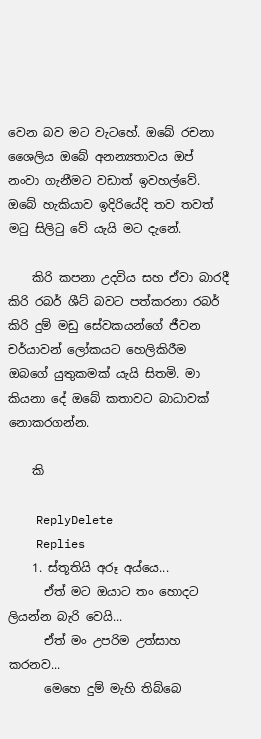වෙන බව මට වැටහේ. ඔබේ රචනා ශෛලිය ඔබේ අනන්‍යතාවය ඔප් නංවා ගැනීමට වඩාත් ඉවහල්වේ. ඔබේ හැකියාව ඉදිරියේදි තව තවත් මටු සිලිටු වේ යැයි මට දැනේ.

    කිරි කපනා උදවිය සහ ඒවා බාරදී කිරි රබර් ශීට් බවට පත්කරනා රබර් කිරි දුම් මඩු සේවකයන්ගේ ජීවන චර්යාවන් ලෝකයට හෙලිකිරීම ඔබගේ යුතුකමක් යැයි සිතමි. මා කියනා දේ ඔබේ කතාවට බාධාවක් නොකරගන්න.

    කි

    ReplyDelete
    Replies
    1. ස්තූතියි අරූ අය්යෙ...
      ඒත් මට ඔයාට තං හොදට ලියන්න බැරි වෙයි...
      ඒත් මං උපරිම උත්සාහ කරනව...
      මෙහෙ දුම් මැහි තිබ්බෙ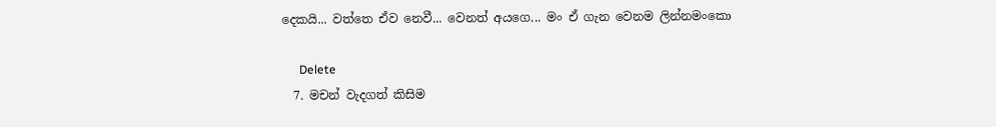දෙකයි... වත්තෙ ඒව නෙවී... වෙනත් අයගෙ... මං ඒ ගැන වෙනම ලින්නමංකො

      Delete
  7. මචන් වැදගත් කිසිම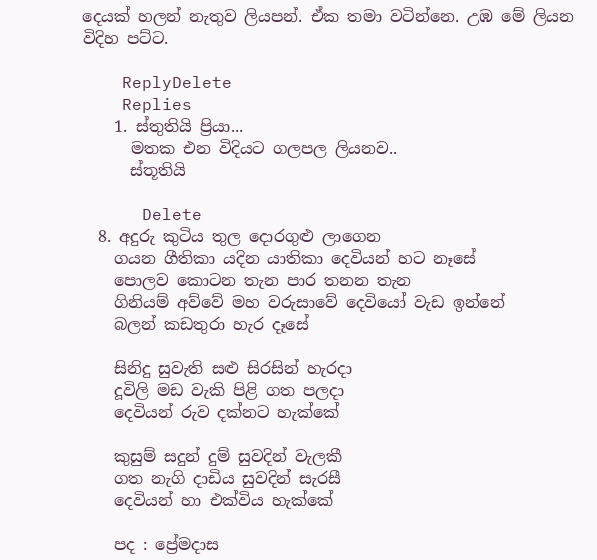දෙයක් හලන් නැතුව ලියපන්. ඒක තමා වටින්නෙ. උඹ මේ ලියන විදිහ පට්ට.

    ReplyDelete
    Replies
    1. ස්තුතියි ප්‍රියා...
      මතක එන විදියට ගලපල ලියනව..
      ස්තූතියි

      Delete
  8. අදුරු කුටිය තුල දොරගුළු ලාගෙන
    ගයන ගීතිකා යදින යාතිකා දෙවියන් හට නෑසේ
    පොලව කොටන තැන පාර තනන තැන
    ගිනියම් අව්වේ මහ වරුසාවේ දෙවියෝ වැඩ ඉන්නේ
    බලන් කඩතුරා හැර දෑසේ

    සිනිදු සුවැති සළු සිරසින් හැරදා
    දූවිලි මඩ වැකි පිළි ගත පලදා
    දෙවියන් රුව දක්නට හැක්කේ

    කුසුම් සදුන් දුම් සුවදින් වැලකී
    ගත නැගි දාඩිය සුවදින් සැරසී
    දෙවියන් හා එක්විය හැක්කේ

    පද : ප්‍රේමදාස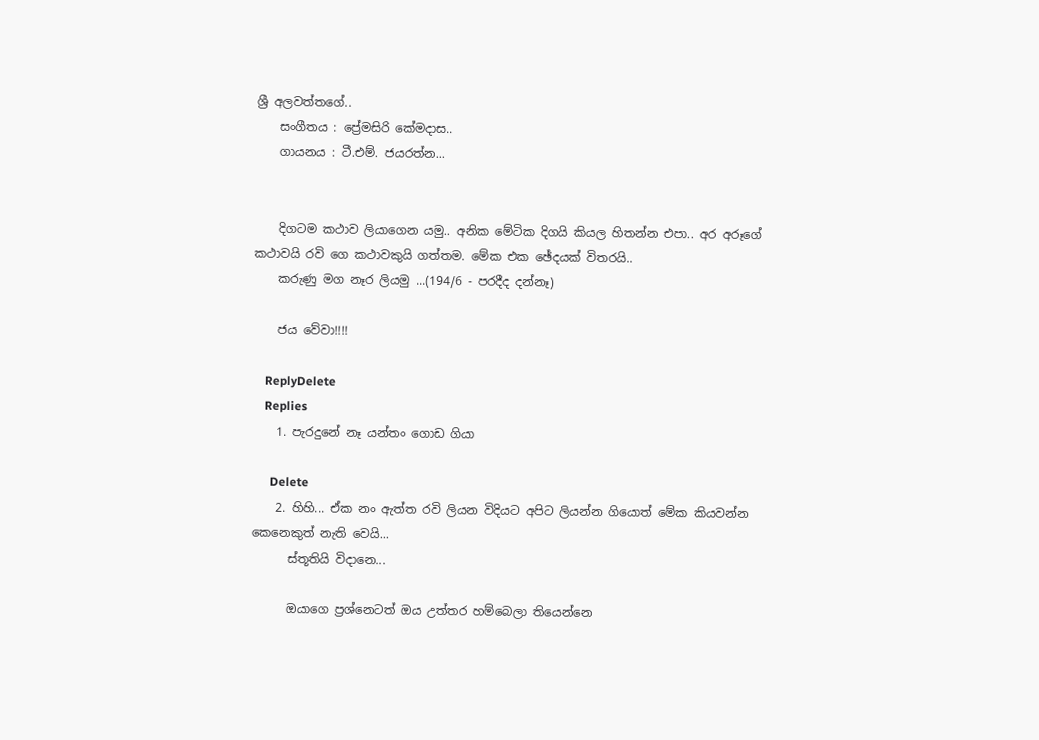ශ්‍රී අලවත්තගේ..
    සංගීතය : ප්‍රේමසිරි කේමදාස..
    ගායනය : ටී.එම්. ජයරත්න...


    දිගටම කථාව ලියාගෙන යමු.. අනික මේටික දිගයි කියල හිතන්න එපා.. අර අරූගේ කථාවයි රවි ගෙ කථාවකුයි ගත්තම. මේක එක ඡේදයක් විතරයි..
    කරුණු මග නෑර ලියමු ...(194/6 - පරදීද දන්නෑ)

    ජය වේවා!!!!

    ReplyDelete
    Replies
    1. පැරදුනේ නෑ යන්තං ගොඩ ගියා

      Delete
    2. හිහි... ඒක නං ඇත්ත රවි ලියන විදියට අපිට ලියන්න ගියොත් මේක කියවන්න කෙනෙකුත් නැති වෙයි...
      ස්තූතියි විදානෙ...

      ඔයාගෙ ප්‍රශ්නෙටත් ඔය උත්තර හම්බෙලා තියෙන්නෙ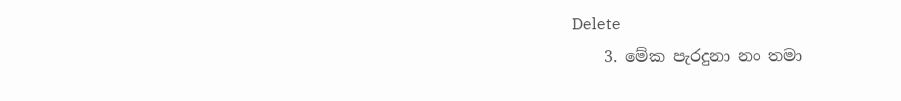Delete
    3. මේක පැරදුනා නං තමා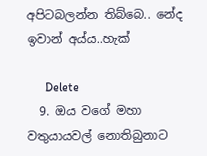අපිටබලන්න තිබ්බෙ.. නේද ඉවාන් අය්ය..හැක්

      Delete
  9. ඔය වගේ මහා වතුයායවල් නොතිබුනාට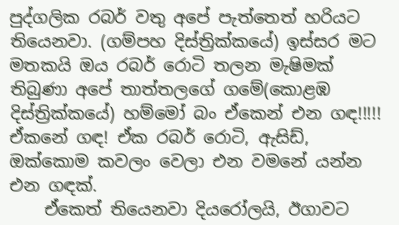පුද්ගලික රබර් වතු අපේ පැත්තෙත් හරියට තියෙනවා. (ගම්පහ දිස්ත්‍රික්කයේ) ඉස්සර මට මතකයි ඔය රබර් රොටි තලන මැෂිමක් තිබුණා අපේ තාත්තලගේ ගමේ(කොළඹ දිස්ත්‍රික්කයේ) හම්මෝ බං ඒකෙන් එන ගඳ!!!!! ඒකනේ ගඳ! ඒක රබර් රොටි, ඇසිඩ්, ඔක්කොම කවලං වෙලා එන වමනේ යන්න එන ගඳක්.
    ඒකෙත් තියෙනවා දියරෝලයි, ඊගාවට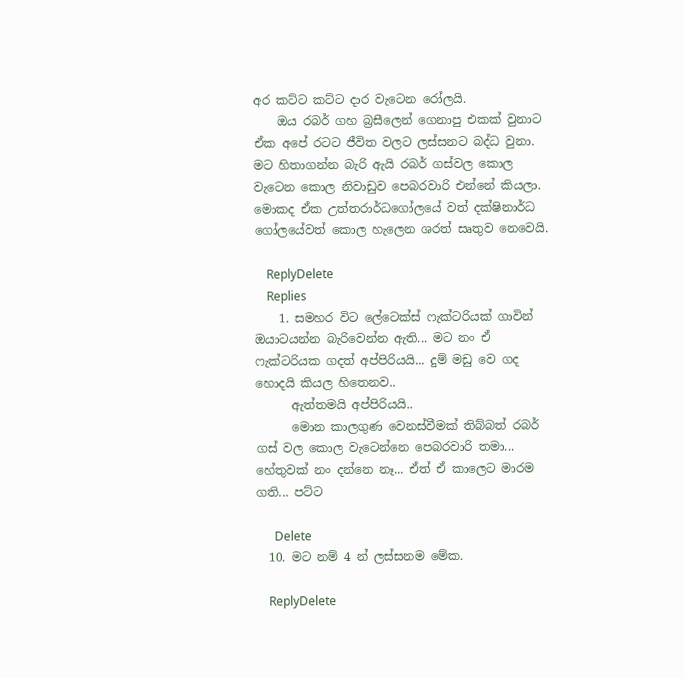අර කට්ට කට්ට දාර වැටෙන රෝලයි.
    ඔය රබර් ගහ බ්‍රසීලෙන් ගෙනාපු එකක් වුනාට ඒක අපේ රටට ජීවිත වලට ලස්සනට බද්ධ වුනා. මට හිතාගන්න බැරි ඇයි රබර් ගස්වල කොල වැටෙන කොල නිවාඩුව පෙබරවාරි එන්නේ කියලා. මොකද ඒක උත්තරාර්ධගෝලයේ වත් දක්ෂිනාර්ධ ගෝලයේවත් කොල හැලෙන ශරත් සෘතුව නෙවෙයි.

    ReplyDelete
    Replies
    1. සමහර විට ලේටෙක්ස් ෆැක්ටරියක් ගාවින් ඔයාටයන්න බැරිවෙන්න ඇති... මට නං ඒ ෆැක්ටරියක ගදත් අප්පිරියයි... දුම් මඩු වෙ ගද හොදයි කියල හිතෙනව..
      ඇත්තමයි අප්පිරියයි..
      මොන කාලගුණ වෙනස්වීමක් තිබ්බත් රබර් ගස් වල කොල වැටෙන්නෙ පෙබරවාරි තමා... හේතුවක් නං දන්නෙ නෑ... ඒත් ඒ කාලෙට මාරම ගති... පට්ට

      Delete
  10. මට නම් 4 න් ලස්සනම මේක.

    ReplyDelete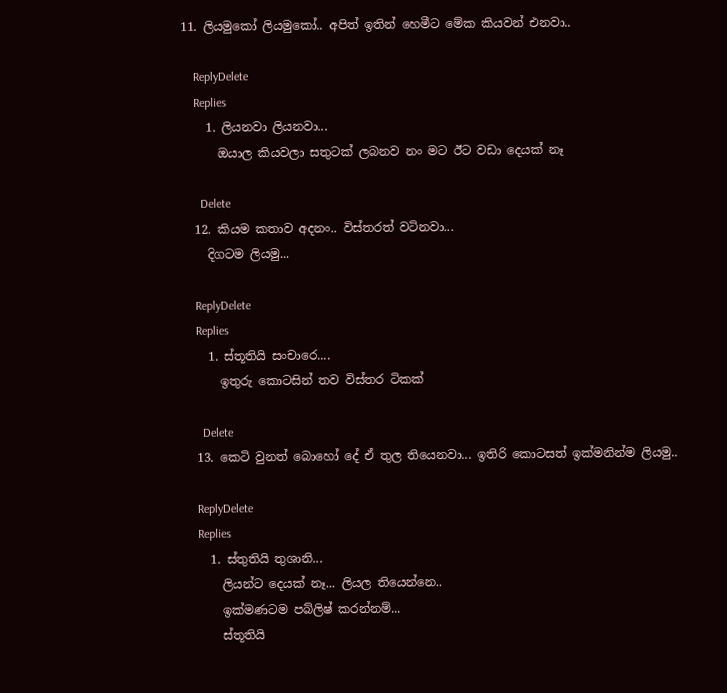11. ලියමුකෝ ලියමුකෝ.. අපිත් ඉතින් හෙමීට මේක කියවන් එනවා..

    ReplyDelete
    Replies
    1. ලියනවා ලියනවා...
      ඔයාල කියවලා සතුටක් ලබනව නං මට ඊට වඩා දෙයක් නෑ

      Delete
  12. කියම කතාව අදනං.. විස්තරත් වටිනවා...
    දිගටම ලියමු...

    ReplyDelete
    Replies
    1. ස්තූතියි සංචාරෙ....
      ඉතුරු කොටසින් තව විස්තර ටිකක්

      Delete
  13. කෙටි වුනත් බොහෝ දේ ඒ තුල තියෙනවා... ඉතිරි කොටසත් ඉක්මනින්ම ලියමු..

    ReplyDelete
    Replies
    1. ස්තුතියි තුශානි...
      ලියන්ට දෙයක් නෑ... ලියල තියෙන්නෙ..
      ඉක්මණටම පබ්ලිෂ් කරන්නම්...
      ස්තූතියි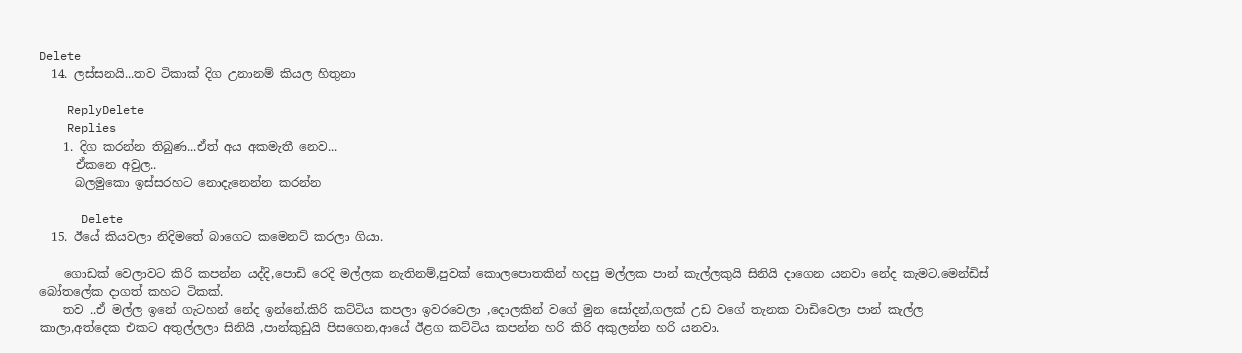Delete
  14. ලස්සනයි...තව ටිකාක් දිග උනානම් කියල හිතුනා

    ReplyDelete
    Replies
    1. දිග කරන්න තිබුණ...ඒත් අය අකමැතී නෙව...
      ඒකනෙ අවුල..
      බලමුකො ඉස්සරහට නොදැනෙන්න කරන්න

      Delete
  15. ඊයේ කියවලා නිදිමතේ බාගෙට කමෙනට් කරලා ගියා.

    ගොඩක් වෙලාවට කිරි කපන්න යද්දි,පොඩි රෙදි මල්ලක නැතිනම්,පුවක් කොලපොතකින් හදපු මල්ලක පාන් කැල්ලකුයි සිනියි දාගෙන යනවා නේද කැමට.මෙන්ඩිස් බෝතලේක දාගත් කහට ටිකක්.
    තව ..ඒ මල්ල ඉනේ ගැටහන් නේද ඉන්නේ.කිරි කට්ටිය කපලා ඉවරවෙලා ,දොලකින් වගේ මුන සෝදන්,ගලක් උඩ වගේ තැනක වාඩිවෙලා පාන් කැල්ල කාලා,අත්දෙක එකට අතුල්ලලා සිනියි ,පාන්කුඩුයි පිසගෙන,ආයේ ඊළග කට්ටිය කපන්න හරි කිරි අකුලන්න හරි යනවා.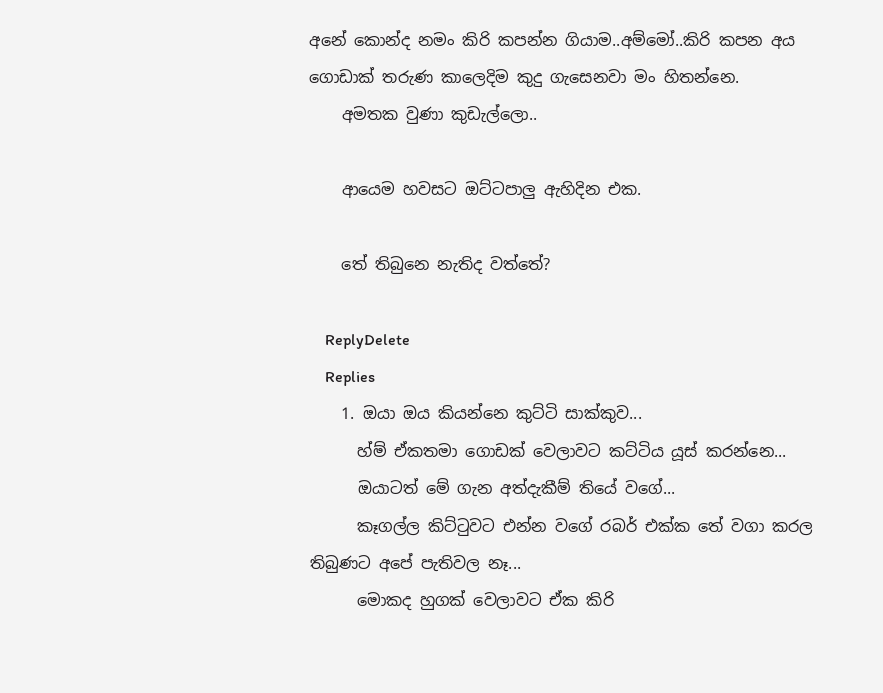අනේ කොන්ද නමං කිරි කපන්න ගියාම..අම්මෝ..කිරි කපන අය ගොඩාක් තරුණ කාලෙදිම කුදු ගැසෙනවා මං හිතන්නෙ.
    අමතක වුණා කුඩැල්ලො..

    ආයෙම හවසට ඔට්ටපාලු ඇහිදින එක.

    තේ තිබුනෙ නැතිද වත්තේ?

    ReplyDelete
    Replies
    1. ඔයා ඔය කියන්නෙ කුට්ටි සාක්කුව...
      හ්ම් ඒකතමා ගොඩක් වෙලාවට කට්ටිය යූස් කරන්නෙ...
      ඔයාටත් මේ ගැන අත්දැකීම් තියේ වගේ...
      කෑගල්ල කිට්ටුවට එන්න වගේ රබර් එක්ක තේ වගා කරල තිබුණට අපේ පැතිවල නෑ...
      මොකද හුගක් වෙලාවට ඒක කිරි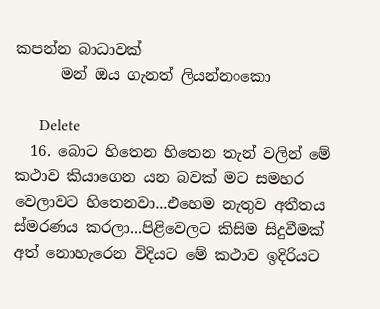කපන්න බාධාවක්
      මන් ඔය ගැනත් ලියන්නංකො

      Delete
  16. බොට හිතෙන හිතෙන තැන් වලින් මේ කථාව කියාගෙන යන බවක් මට සමහර වෙලාවට හිතෙනවා...එහෙම නැතුව අතීතය ස්මරණය කරලා...පිළිවෙලට කිසිම සිදුවීමක් අත් නොහැරෙන විදියට මේ කථාව ඉදිරියට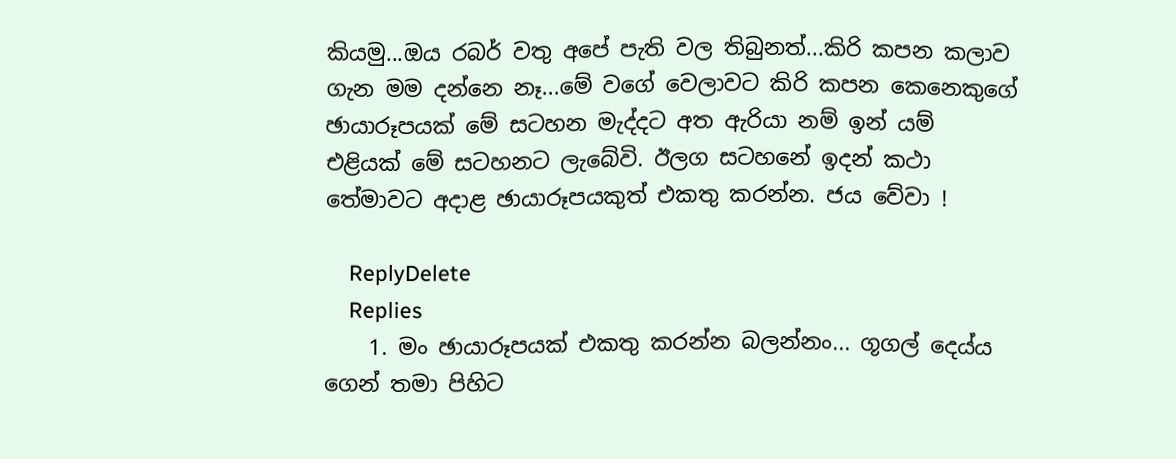කියමු...ඔය රබර් වතු අපේ පැති වල තිබුනත්...කිරි කපන කලාව ගැන මම දන්නෙ නෑ...මේ වගේ වෙලාවට කිරි කපන කෙනෙකුගේ ඡායාරූපයක් මේ සටහන මැද්දට අත ඇරියා නම් ඉන් යම් එළියක් මේ සටහනට ලැබේවි. ඊලග සටහනේ ඉදන් කථා තේමාවට අදාළ ඡායාරූපයකුත් එකතු කරන්න. ජය වේවා !

    ReplyDelete
    Replies
    1. මං ඡායාරූපයක් එකතු කරන්න බලන්නං... ගූගල් දෙය්ය ගෙන් තමා පිහිට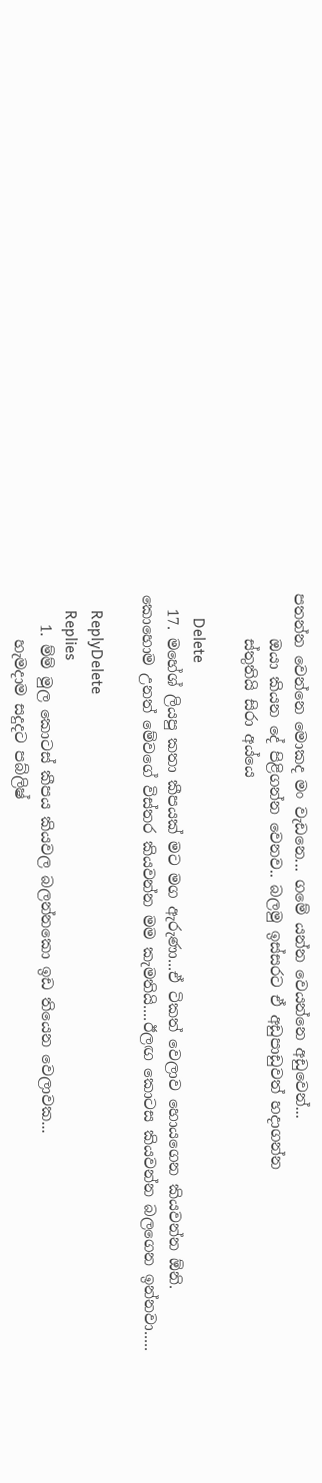පතන්න වෙන්නෙ මොකද මං වැඩනෙ... ගමේ යන්න වෙයන්නෙ අඩුවෙන්...
      ඔයා කියන දේ පිළිගන්න වෙනව.. බලමු ඉස්සරට ඒ අඩුපාඩුවත් හදාගන්න
      ස්තුතියි සිරා අය්යෙ

      Delete
  17. මහේශ් ලියපු කතා කීපයක් මට මග ඇරුණා...ඒ ටිකත් වෙලාව හොයගෙන කියවන්න ඕනි. කොහොම උනත් මේවගේ විස්තර කියවන්න මම කැමතියි....ඊලඟ කොටස කියවන්න බලගෙන ඉන්නවා.....

    ReplyDelete
    Replies
    1. ම්ම් මුල කොටස් කීපය කියවල බලන්නකො ඉඩ තියෙන වෙලාවක...
      හැමදාම සදුදට පබ්ලිෂ්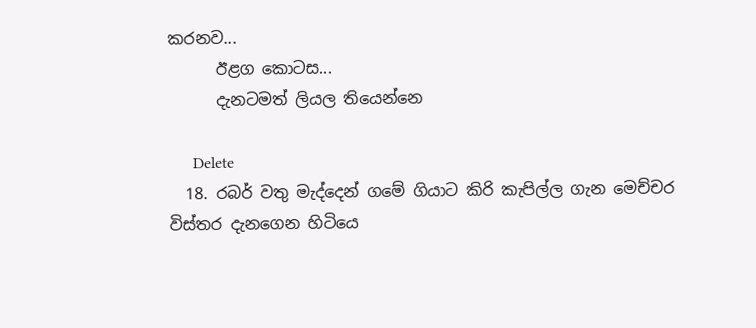කරනව...
      ඊළග කොටස...
      දැනටමත් ලියල තියෙන්නෙ

      Delete
  18. රබර් වතු මැද්දෙන් ගමේ ගියාට කිරි කැපිල්ල ගැන මෙච්චර විස්තර දැනගෙන හිටියෙ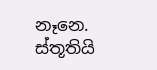නෑනෙ. ස්තූතියි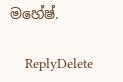මහේෂ්.

    ReplyDelete